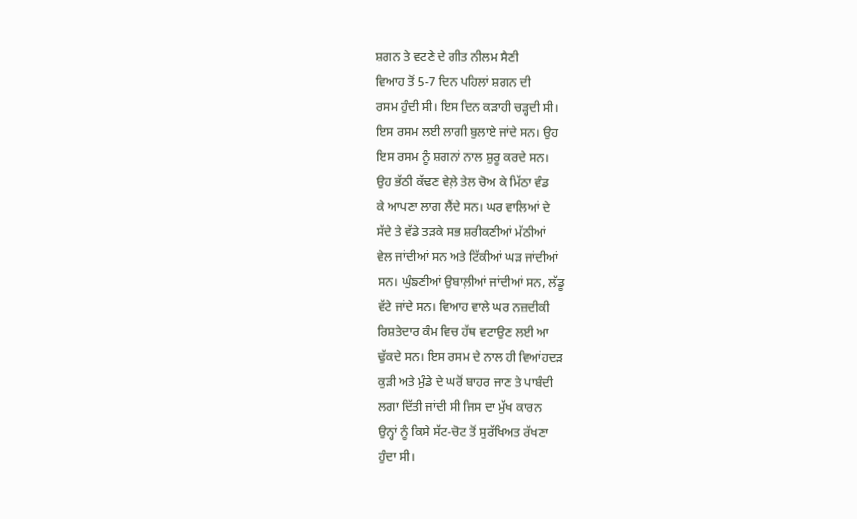ਸ਼ਗਨ ਤੇ ਵਟਣੇ ਦੇ ਗੀਤ ਨੀਲਮ ਸੈਣੀ
ਵਿਆਹ ਤੋਂ 5-7 ਦਿਨ ਪਹਿਲਾਂ ਸ਼ਗਨ ਦੀ
ਰਸਮ ਹੁੰਦੀ ਸੀ। ਇਸ ਦਿਨ ਕੜਾਹੀ ਚੜ੍ਹਦੀ ਸੀ।
ਇਸ ਰਸਮ ਲਈ ਲਾਗੀ ਬੁਲਾਏ ਜਾਂਦੇ ਸਨ। ਉਹ
ਇਸ ਰਸਮ ਨੂੰ ਸ਼ਗਨਾਂ ਨਾਲ ਸ਼ੁਰੂ ਕਰਦੇ ਸਨ।
ਉਹ ਭੱਠੀ ਕੱਢਣ ਵੇਲ਼ੇ ਤੇਲ ਚੋਅ ਕੇ ਮਿੱਠਾ ਵੰਡ
ਕੇ ਆਪਣਾ ਲਾਗ ਲੈਂਦੇ ਸਨ। ਘਰ ਵਾਲਿਆਂ ਦੇ
ਸੱਦੇ ਤੇ ਵੱਡੇ ਤੜਕੇ ਸਭ ਸ਼ਰੀਕਣੀਆਂ ਮੱਠੀਆਂ
ਵੇਲ ਜਾਂਦੀਆਂ ਸਨ ਅਤੇ ਟਿੱਕੀਆਂ ਘੜ ਜਾਂਦੀਆਂ
ਸਨ। ਘੁੰਙਣੀਆਂ ਉਬਾਲ਼ੀਆਂ ਜਾਂਦੀਆਂ ਸਨ, ਲੱਡੂ
ਵੱਟੇ ਜਾਂਦੇ ਸਨ। ਵਿਆਹ ਵਾਲੇ ਘਰ ਨਜ਼ਦੀਕੀ
ਰਿਸ਼ਤੇਦਾਰ ਕੰਮ ਵਿਚ ਹੱਥ ਵਟਾਉਣ ਲਈ ਆ
ਢੁੱਕਦੇ ਸਨ। ਇਸ ਰਸਮ ਦੇ ਨਾਲ ਹੀ ਵਿਆਂਹਦੜ
ਕੁੜੀ ਅਤੇ ਮੁੰਡੇ ਦੇ ਘਰੋਂ ਬਾਹਰ ਜਾਣ ਤੇ ਪਾਬੰਦੀ
ਲਗਾ ਦਿੱਤੀ ਜਾਂਦੀ ਸੀ ਜਿਸ ਦਾ ਮੁੱਖ ਕਾਰਨ
ਉਨ੍ਹਾਂ ਨੂੰ ਕਿਸੇ ਸੱਟ-ਚੋਟ ਤੋਂ ਸੁਰੱਖਿਅਤ ਰੱਖਣਾ
ਹੁੰਦਾ ਸੀ।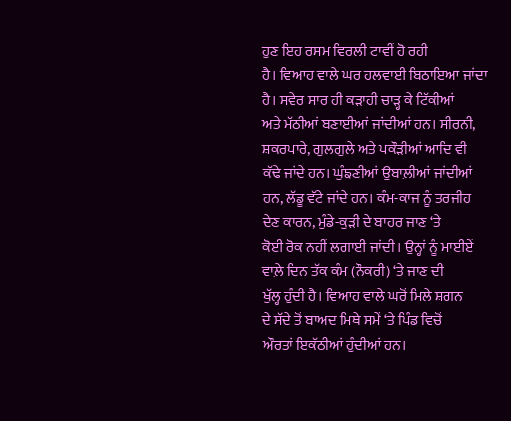ਹੁਣ ਇਹ ਰਸਮ ਵਿਰਲੀ ਟਾਵੀਂ ਹੋ ਰਹੀ
ਹੈ। ਵਿਆਹ ਵਾਲੇ ਘਰ ਹਲਵਾਈ ਬਿਠਾਇਆ ਜਾਂਦਾ
ਹੈ। ਸਵੇਰ ਸਾਰ ਹੀ ਕੜਾਹੀ ਚਾੜ੍ਹ ਕੇ ਟਿੱਕੀਆਂ
ਅਤੇ ਮੱਠੀਆਂ ਬਣਾਈਆਂ ਜਾਂਦੀਆਂ ਹਨ। ਸੀਰਨੀ,
ਸ਼ਕਰਪਾਰੇ, ਗੁਲਗੁਲੇ ਅਤੇ ਪਕੌੜੀਆਂ ਆਦਿ ਵੀ
ਕੱਢੇ ਜਾਂਦੇ ਹਨ। ਘੁੰਙਣੀਆਂ ਉਬਾਲ਼ੀਆਂ ਜਾਂਦੀਆਂ
ਹਨ, ਲੱਡੂ ਵੱਟੇ ਜਾਂਦੇ ਹਨ। ਕੰਮ-ਕਾਜ ਨੂੰ ਤਰਜੀਹ
ਦੇਣ ਕਾਰਨ, ਮੁੰਡੇ-ਕੁੜੀ ਦੇ ਬਾਹਰ ਜਾਣ ‘ਤੇ
ਕੋਈ ਰੋਕ ਨਹੀਂ ਲਗਾਈ ਜਾਂਦੀ। ਉਨ੍ਹਾਂ ਨੂੰ ਮਾਈਏਂ
ਵਾਲ਼ੇ ਦਿਨ ਤੱਕ ਕੰਮ (ਨੌਕਰੀ) ‘ਤੇ ਜਾਣ ਦੀ
ਖੁੱਲ੍ਹ ਹੁੰਦੀ ਹੈ। ਵਿਆਹ ਵਾਲੇ ਘਰੋਂ ਮਿਲੇ ਸ਼ਗਨ
ਦੇ ਸੱਦੇ ਤੋਂ ਬਾਅਦ ਮਿਥੇ ਸਮੇਂ ‘ਤੇ ਪਿੰਡ ਵਿਚੋਂ
ਔਰਤਾਂ ਇਕੱਠੀਆਂ ਹੁੰਦੀਆਂ ਹਨ।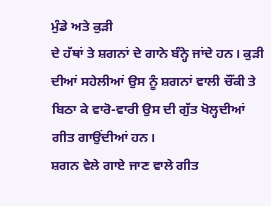ਮੁੰਡੇ ਅਤੇ ਕੁੜੀ
ਦੇ ਹੱਥਾਂ ਤੇ ਸ਼ਗਨਾਂ ਦੇ ਗਾਨੇ ਬੰਨ੍ਹੇ ਜਾਂਦੇ ਹਨ। ਕੁੜੀ
ਦੀਆਂ ਸਹੇਲੀਆਂ ਉਸ ਨੂੰ ਸ਼ਗਨਾਂ ਵਾਲੀ ਚੌਂਕੀ ਤੇ
ਬਿਠਾ ਕੇ ਵਾਰੋ-ਵਾਰੀ ਉਸ ਦੀ ਗੁੱਤ ਖੋਲ੍ਹਦੀਆਂ
ਗੀਤ ਗਾਉਂਦੀਆਂ ਹਨ।
ਸ਼ਗਨ ਵੇਲੇ ਗਾਏ ਜਾਣ ਵਾਲੇ ਗੀਤ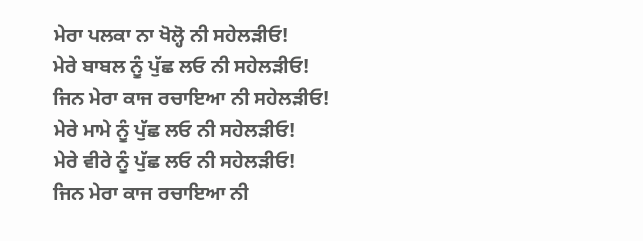ਮੇਰਾ ਪਲਕਾ ਨਾ ਖੋਲ੍ਹੋ ਨੀ ਸਹੇਲੜੀਓ!
ਮੇਰੇ ਬਾਬਲ ਨੂੰ ਪੁੱਛ ਲਓ ਨੀ ਸਹੇਲੜੀਓ!
ਜਿਨ ਮੇਰਾ ਕਾਜ ਰਚਾਇਆ ਨੀ ਸਹੇਲੜੀਓ!
ਮੇਰੇ ਮਾਮੇ ਨੂੰ ਪੁੱਛ ਲਓ ਨੀ ਸਹੇਲੜੀਓ!
ਮੇਰੇ ਵੀਰੇ ਨੂੰ ਪੁੱਛ ਲਓ ਨੀ ਸਹੇਲੜੀਓ!
ਜਿਨ ਮੇਰਾ ਕਾਜ ਰਚਾਇਆ ਨੀ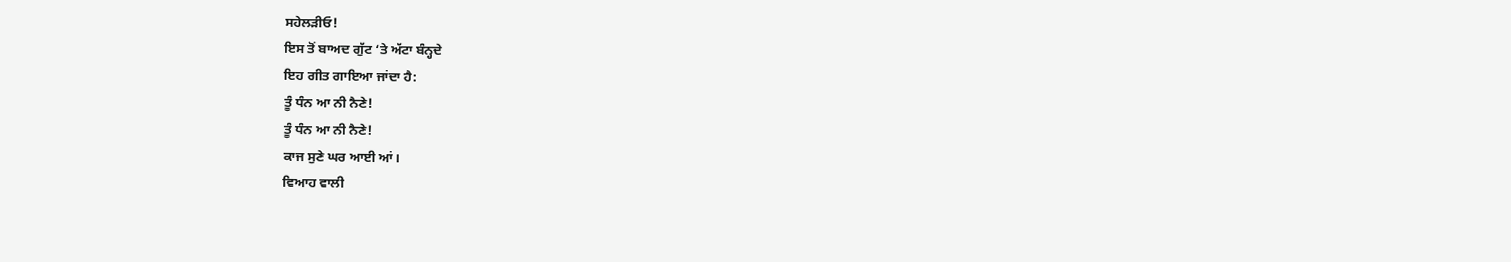ਸਹੇਲੜੀਓ!
ਇਸ ਤੋਂ ਬਾਅਦ ਗੁੱਟ ‘ਤੇ ਅੱਟਾ ਬੰਨ੍ਹਦੇ
ਇਹ ਗੀਤ ਗਾਇਆ ਜਾਂਦਾ ਹੈ:
ਤੂੰ ਧੰਨ ਆ ਨੀ ਨੈਣੇ!
ਤੂੰ ਧੰਨ ਆ ਨੀ ਨੈਣੇ!
ਕਾਜ ਸੁਣੇ ਘਰ ਆਈ ਆਂ।
ਵਿਆਹ ਵਾਲੀ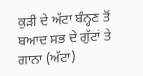ਕੁੜੀ ਦੇ ਅੱਟਾ ਬੰਨ੍ਹਣ ਤੋਂ
ਬਆਦ ਸਭ ਦੇ ਗੁੱਟਾਂ ਤੇ ਗਾਨਾ (ਅੱਟਾ)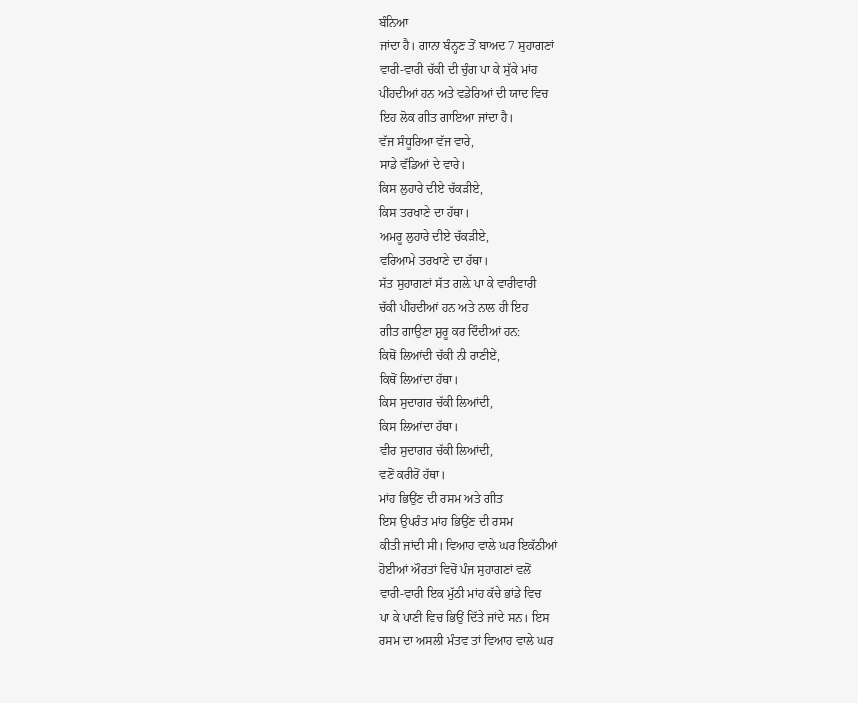ਬੰਨਿਆ
ਜਾਂਦਾ ਹੈ। ਗਾਨਾ ਬੰਨ੍ਹਣ ਤੋਂ ਬਾਅਦ 7 ਸੁਹਾਗਣਾਂ
ਵਾਰੀ-ਵਾਰੀ ਚੱਕੀ ਦੀ ਚੁੰਗ ਪਾ ਕੇ ਸੁੱਕੇ ਮਾਂਹ
ਪੀਂਹਦੀਆਂ ਹਨ ਅਤੇ ਵਡੇਰਿਆਂ ਦੀ ਯਾਦ ਵਿਚ
ਇਹ ਲੋਕ ਗੀਤ ਗਾਇਆ ਜਾਂਦਾ ਹੈ।
ਵੱਜ ਸੰਧੂਰਿਆ ਵੱਜ ਵਾਰੇ,
ਸਾਡੇ ਵੱਡਿਆਂ ਦੇ ਵਾਰੇ।
ਕਿਸ ਲੁਹਾਰੇ ਦੀਏ ਚੱਕੜੀਏ,
ਕਿਸ ਤਰਖਾਣੇ ਦਾ ਹੱਥਾ।
ਅਮਰੂ ਲੁਹਾਰੇ ਦੀਏ ਚੱਕੜੀਏ,
ਵਰਿਆਮੇ ਤਰਖਾਣੇ ਦਾ ਹੱਥਾ।
ਸੱਤ ਸੁਹਾਗਣਾਂ ਸੱਤ ਗਲ਼ੇ ਪਾ ਕੇ ਵਾਰੀਵਾਰੀ
ਚੱਕੀ ਪੀਂਹਦੀਆਂ ਹਨ ਅਤੇ ਨਾਲ ਹੀ ਇਹ
ਗੀਤ ਗਾਉਣਾ ਸ਼ੁਰੂ ਕਰ ਦਿੰਦੀਆਂ ਹਨ:
ਕਿਥੋਂ ਲਿਆਂਦੀ ਚੱਕੀ ਨੀ ਰਾਣੀਏਂ,
ਕਿਥੋਂ ਲਿਆਂਦਾ ਹੱਥਾ।
ਕਿਸ ਸੁਦਾਗਰ ਚੱਕੀ ਲਿਆਂਦੀ,
ਕਿਸ ਲਿਆਂਦਾ ਹੱਥਾ।
ਵੀਰ ਸੁਦਾਗਰ ਚੱਕੀ ਲਿਆਂਦੀ,
ਵਣੋਂ ਕਰੀਰੋਂ ਹੱਥਾ।
ਮਾਂਹ ਭਿਉਂਣ ਦੀ ਰਸਮ ਅਤੇ ਗੀਤ
ਇਸ ਉਪਰੰਤ ਮਾਂਹ ਭਿਉਂਣ ਦੀ ਰਸਮ
ਕੀਤੀ ਜਾਂਦੀ ਸੀ। ਵਿਆਹ ਵਾਲੇ ਘਰ ਇਕੱਠੀਆਂ
ਹੋਈਆਂ ਔਰਤਾਂ ਵਿਚੋਂ ਪੰਜ ਸੁਹਾਗਣਾਂ ਵਲੋਂ
ਵਾਰੀ-ਵਾਰੀ ਇਕ ਮੁੱਠੀ ਮਾਂਹ ਕੱਚੇ ਭਾਂਡੇ ਵਿਚ
ਪਾ ਕੇ ਪਾਣੀ ਵਿਚ ਭਿਉਂ ਦਿੱਤੇ ਜਾਂਦੇ ਸਨ। ਇਸ
ਰਸਮ ਦਾ ਅਸਲੀ ਮੰਤਵ ਤਾਂ ਵਿਆਹ ਵਾਲੇ ਘਰ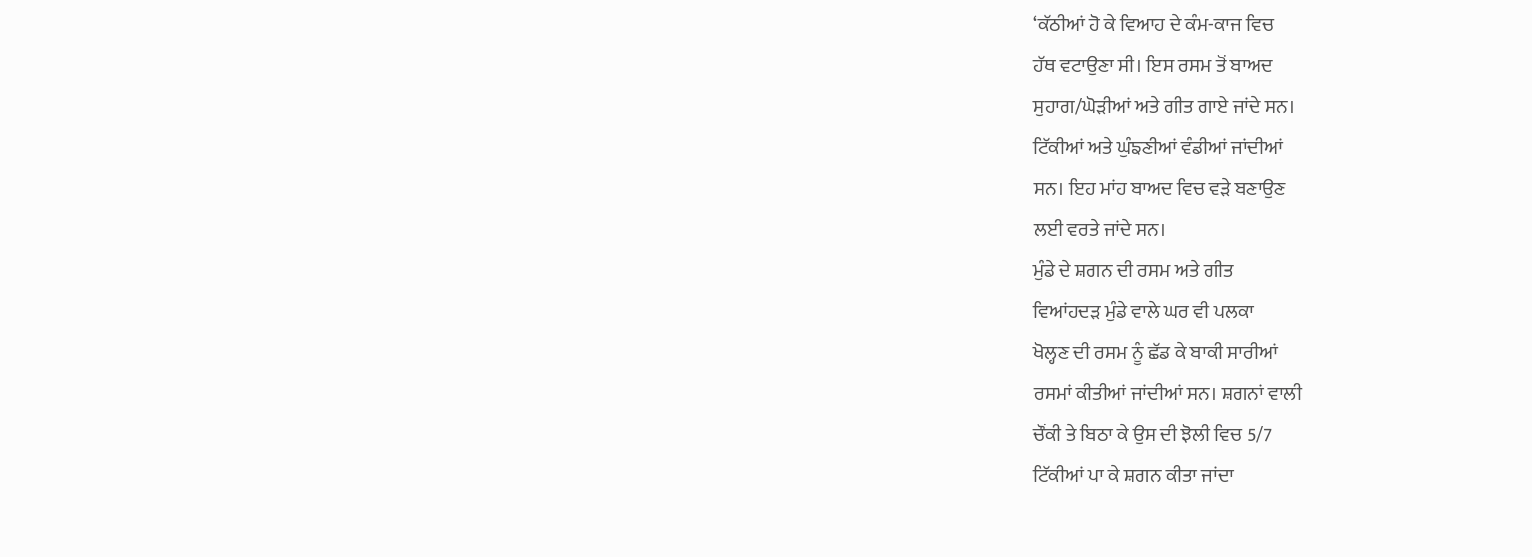‘ਕੱਠੀਆਂ ਹੋ ਕੇ ਵਿਆਹ ਦੇ ਕੰਮ-ਕਾਜ ਵਿਚ
ਹੱਥ ਵਟਾਉਣਾ ਸੀ। ਇਸ ਰਸਮ ਤੋਂ ਬਾਅਦ
ਸੁਹਾਗ/ਘੋੜੀਆਂ ਅਤੇ ਗੀਤ ਗਾਏ ਜਾਂਦੇ ਸਨ।
ਟਿੱਕੀਆਂ ਅਤੇ ਘੁੰਙਣੀਆਂ ਵੰਡੀਆਂ ਜਾਂਦੀਆਂ
ਸਨ। ਇਹ ਮਾਂਹ ਬਾਅਦ ਵਿਚ ਵੜੇ ਬਣਾਉਣ
ਲਈ ਵਰਤੇ ਜਾਂਦੇ ਸਨ।
ਮੁੰਡੇ ਦੇ ਸ਼ਗਨ ਦੀ ਰਸਮ ਅਤੇ ਗੀਤ
ਵਿਆਂਹਦੜ ਮੁੰਡੇ ਵਾਲੇ ਘਰ ਵੀ ਪਲਕਾ
ਖੋਲ੍ਹਣ ਦੀ ਰਸਮ ਨੂੰ ਛੱਡ ਕੇ ਬਾਕੀ ਸਾਰੀਆਂ
ਰਸਮਾਂ ਕੀਤੀਆਂ ਜਾਂਦੀਆਂ ਸਨ। ਸ਼ਗਨਾਂ ਵਾਲੀ
ਚੌਂਕੀ ਤੇ ਬਿਠਾ ਕੇ ਉਸ ਦੀ ਝੋਲੀ ਵਿਚ 5/7
ਟਿੱਕੀਆਂ ਪਾ ਕੇ ਸ਼ਗਨ ਕੀਤਾ ਜਾਂਦਾ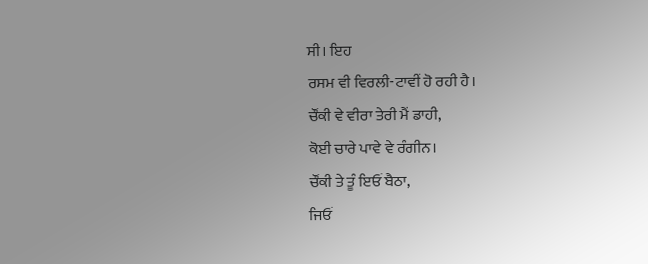ਸੀ। ਇਹ
ਰਸਮ ਵੀ ਵਿਰਲੀ-ਟਾਵੀਂ ਹੋ ਰਹੀ ਹੈ।
ਚੌਂਕੀ ਵੇ ਵੀਰਾ ਤੇਰੀ ਮੈਂ ਡਾਹੀ,
ਕੋਈ ਚਾਰੇ ਪਾਵੇ ਵੇ ਰੰਗੀਨ।
ਚੌਂਕੀ ਤੇ ਤੂੰ ਇਓਂ ਬੈਠਾ,
ਜਿਓਂ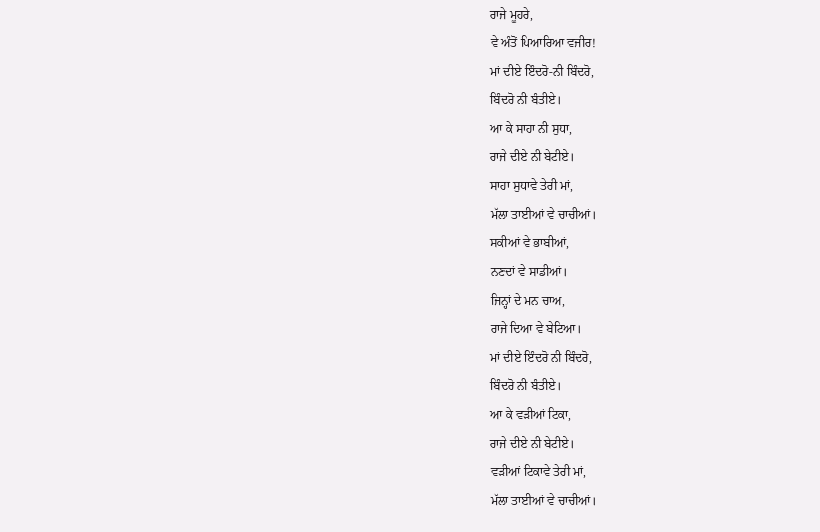ਰਾਜੇ ਮੂਹਰੇ,
ਵੇ ਅੰਤੋਂ ਪਿਆਰਿਆ ਵਜੀਰ!
ਮਾਂ ਦੀਏ ਇੰਦਰੋ-ਨੀ ਬਿੰਦਰੋ,
ਬਿੰਦਰੋ ਨੀ ਬੰਤੀਏ।
ਆ ਕੇ ਸਾਹਾ ਨੀ ਸੁਧਾ,
ਰਾਜੇ ਦੀਏ ਨੀ ਬੇਟੀਏ।
ਸਾਹਾ ਸੁਧਾਵੇ ਤੇਰੀ ਮਾਂ,
ਮੱਲਾ ਤਾਈਆਂ ਵੇ ਚਾਚੀਆਂ।
ਸਕੀਆਂ ਵੇ ਭਾਬੀਆਂ,
ਨਣਦਾਂ ਵੇ ਸਾਡੀਆਂ।
ਜਿਨ੍ਹਾਂ ਦੇ ਮਨ ਚਾਅ,
ਰਾਜੇ ਦਿਆ ਵੇ ਬੇਟਿਆ।
ਮਾਂ ਦੀਏ ਇੰਦਰੋ ਨੀ ਬਿੰਦਰੋ,
ਬਿੰਦਰੋ ਨੀ ਬੰਤੀਏ।
ਆ ਕੇ ਵੜੀਆਂ ਟਿਕਾ,
ਰਾਜੇ ਦੀਏ ਨੀ ਬੇਟੀਏ।
ਵੜੀਆਂ ਟਿਕਾਵੇ ਤੇਰੀ ਮਾਂ,
ਮੱਲਾ ਤਾਈਆਂ ਵੇ ਚਾਚੀਆਂ।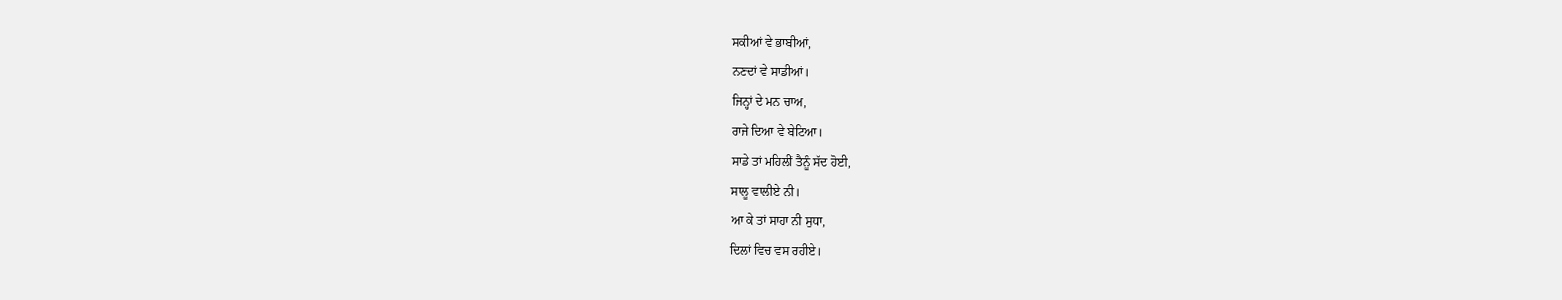ਸਕੀਆਂ ਵੇ ਭਾਬੀਆਂ,
ਨਣਦਾਂ ਵੇ ਸਾਡੀਆਂ।
ਜਿਨ੍ਹਾਂ ਦੇ ਮਨ ਚਾਅ,
ਰਾਜੇ ਦਿਆ ਵੇ ਬੇਟਿਆ।
ਸਾਡੇ ਤਾਂ ਮਹਿਲੀਂ ਤੈਨੂੰ ਸੱਦ ਹੋਈ,
ਸਾਲੂ ਵਾਲੀਏ ਨੀ।
ਆ ਕੇ ਤਾਂ ਸਾਹਾ ਨੀ ਸੁਧਾ,
ਦਿਲਾਂ ਵਿਚ ਵਸ ਰਹੀਏ।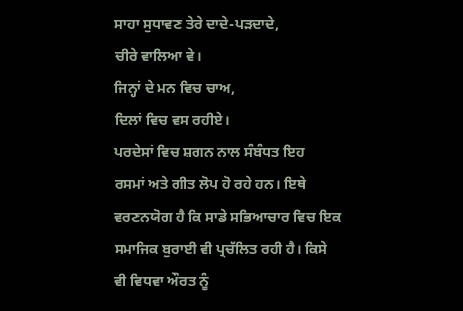ਸਾਹਾ ਸੁਧਾਵਣ ਤੇਰੇ ਦਾਦੇ-ਪੜਦਾਦੇ,
ਚੀਰੇ ਵਾਲਿਆ ਵੇ।
ਜਿਨ੍ਹਾਂ ਦੇ ਮਨ ਵਿਚ ਚਾਅ,
ਦਿਲਾਂ ਵਿਚ ਵਸ ਰਹੀਏ।
ਪਰਦੇਸਾਂ ਵਿਚ ਸ਼ਗਨ ਨਾਲ ਸੰਬੰਧਤ ਇਹ
ਰਸਮਾਂ ਅਤੇ ਗੀਤ ਲੋਪ ਹੋ ਰਹੇ ਹਨ। ਇਥੇ
ਵਰਣਨਯੋਗ ਹੈ ਕਿ ਸਾਡੇ ਸਭਿਆਚਾਰ ਵਿਚ ਇਕ
ਸਮਾਜਿਕ ਬੁਰਾਈ ਵੀ ਪ੍ਰਚੱਲਿਤ ਰਹੀ ਹੈ। ਕਿਸੇ
ਵੀ ਵਿਧਵਾ ਔਰਤ ਨੂੰ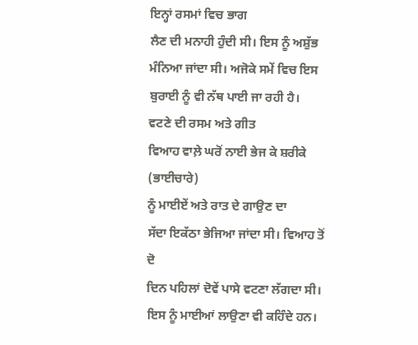ਇਨ੍ਹਾਂ ਰਸਮਾਂ ਵਿਚ ਭਾਗ
ਲੈਣ ਦੀ ਮਨਾਹੀ ਹੁੰਦੀ ਸੀ। ਇਸ ਨੂੰ ਅਸ਼ੁੱਭ
ਮੰਨਿਆ ਜਾਂਦਾ ਸੀ। ਅਜੋਕੇ ਸਮੇਂ ਵਿਚ ਇਸ
ਬੁਰਾਈ ਨੂੰ ਵੀ ਨੱਥ ਪਾਈ ਜਾ ਰਹੀ ਹੈ।
ਵਟਣੇ ਦੀ ਰਸਮ ਅਤੇ ਗੀਤ
ਵਿਆਹ ਵਾਲ਼ੇ ਘਰੋਂ ਨਾਈ ਭੇਜ ਕੇ ਸ਼ਰੀਕੇ (ਭਾਈਚਾਰੇ)
ਨੂੰ ਮਾਈਏਂ ਅਤੇ ਰਾਤ ਦੇ ਗਾਉਣ ਦਾ
ਸੱਦਾ ਇਕੱਠਾ ਭੇਜਿਆ ਜਾਂਦਾ ਸੀ। ਵਿਆਹ ਤੋਂ ਦੋ
ਦਿਨ ਪਹਿਲਾਂ ਦੋਵੇਂ ਪਾਸੇ ਵਟਣਾ ਲੱਗਦਾ ਸੀ।
ਇਸ ਨੂੰ ਮਾਈਆਂ ਲਾਉਣਾ ਵੀ ਕਹਿੰਦੇ ਹਨ।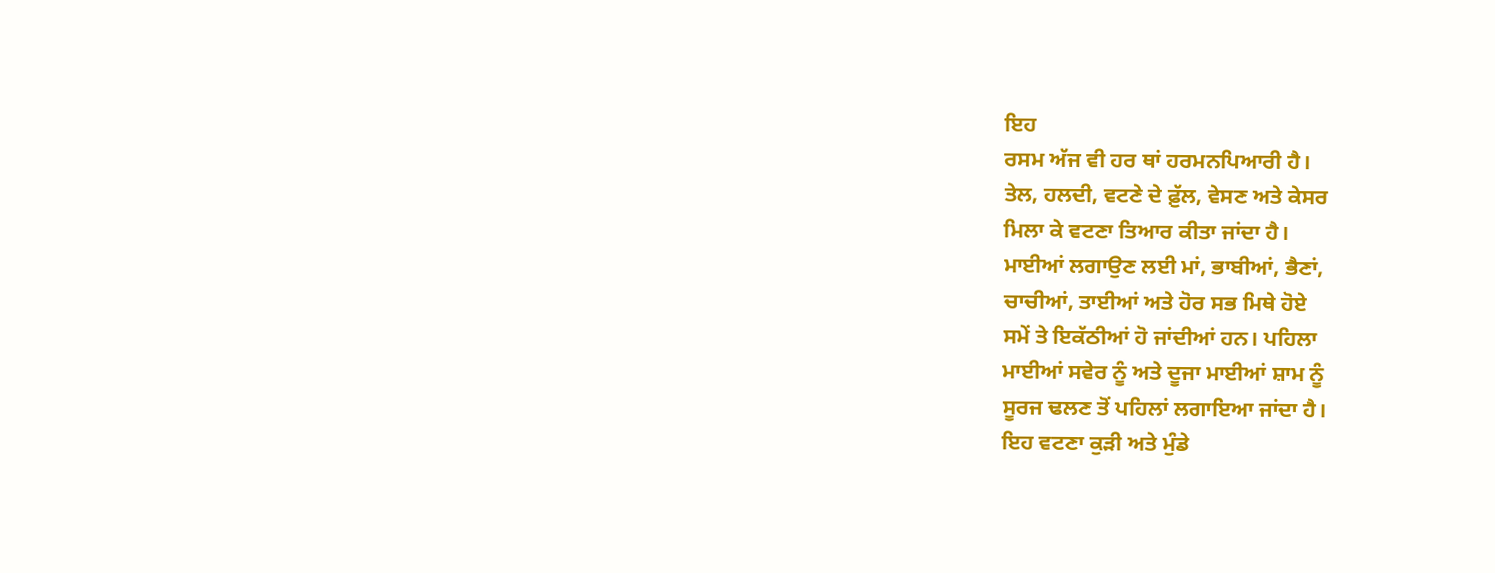ਇਹ
ਰਸਮ ਅੱਜ ਵੀ ਹਰ ਥਾਂ ਹਰਮਨਪਿਆਰੀ ਹੈ।
ਤੇਲ, ਹਲਦੀ, ਵਟਣੇ ਦੇ ਫ਼ੁੱਲ, ਵੇਸਣ ਅਤੇ ਕੇਸਰ
ਮਿਲਾ ਕੇ ਵਟਣਾ ਤਿਆਰ ਕੀਤਾ ਜਾਂਦਾ ਹੈ।
ਮਾਈਆਂ ਲਗਾਉਣ ਲਈ ਮਾਂ, ਭਾਬੀਆਂ, ਭੈਣਾਂ,
ਚਾਚੀਆਂ, ਤਾਈਆਂ ਅਤੇ ਹੋਰ ਸਭ ਮਿਥੇ ਹੋਏ
ਸਮੇਂ ਤੇ ਇਕੱਠੀਆਂ ਹੋ ਜਾਂਦੀਆਂ ਹਨ। ਪਹਿਲਾ
ਮਾਈਆਂ ਸਵੇਰ ਨੂੰ ਅਤੇ ਦੂਜਾ ਮਾਈਆਂ ਸ਼ਾਮ ਨੂੰ
ਸੂਰਜ ਢਲਣ ਤੋਂ ਪਹਿਲਾਂ ਲਗਾਇਆ ਜਾਂਦਾ ਹੈ।
ਇਹ ਵਟਣਾ ਕੁੜੀ ਅਤੇ ਮੁੰਡੇ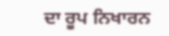ਦਾ ਰੂਪ ਨਿਖਾਰਨ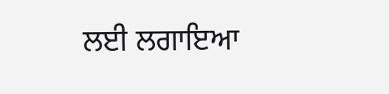ਲਈ ਲਗਾਇਆ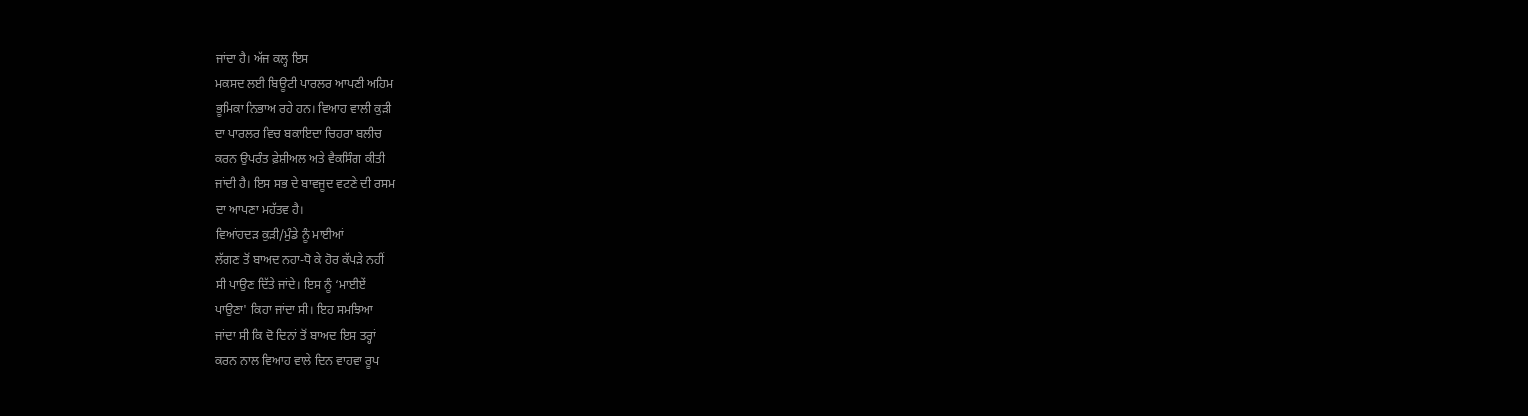ਜਾਂਦਾ ਹੈ। ਅੱਜ ਕਲ੍ਹ ਇਸ
ਮਕਸਦ ਲਈ ਬਿਊਟੀ ਪਾਰਲਰ ਆਪਣੀ ਅਹਿਮ
ਭੂਮਿਕਾ ਨਿਭਾਅ ਰਹੇ ਹਨ। ਵਿਆਹ ਵਾਲੀ ਕੁੜੀ
ਦਾ ਪਾਰਲਰ ਵਿਚ ਬਕਾਇਦਾ ਚਿਹਰਾ ਬਲੀਚ
ਕਰਨ ਉਪਰੰਤ ਫ਼ੇਸ਼ੀਅਲ ਅਤੇ ਵੈਕਸਿੰਗ ਕੀਤੀ
ਜਾਂਦੀ ਹੈ। ਇਸ ਸਭ ਦੇ ਬਾਵਜੂਦ ਵਟਣੇ ਦੀ ਰਸਮ
ਦਾ ਆਪਣਾ ਮਹੱਤਵ ਹੈ।
ਵਿਆਂਹਦੜ ਕੁੜੀ/ਮੁੰਡੇ ਨੂੰ ਮਾਈਆਂ
ਲੱਗਣ ਤੋਂ ਬਾਅਦ ਨਹਾ-ਧੋ ਕੇ ਹੋਰ ਕੱਪੜੇ ਨਹੀਂ
ਸੀ ਪਾਉਣ ਦਿੱਤੇ ਜਾਂਦੇ। ਇਸ ਨੂੰ ‘ਮਾਈਏਂ
ਪਾਉਣਾ' ਕਿਹਾ ਜਾਂਦਾ ਸੀ। ਇਹ ਸਮਝਿਆ
ਜਾਂਦਾ ਸੀ ਕਿ ਦੋ ਦਿਨਾਂ ਤੋਂ ਬਾਅਦ ਇਸ ਤਰ੍ਹਾਂ
ਕਰਨ ਨਾਲ ਵਿਆਹ ਵਾਲੇ ਦਿਨ ਵਾਹਵਾ ਰੂਪ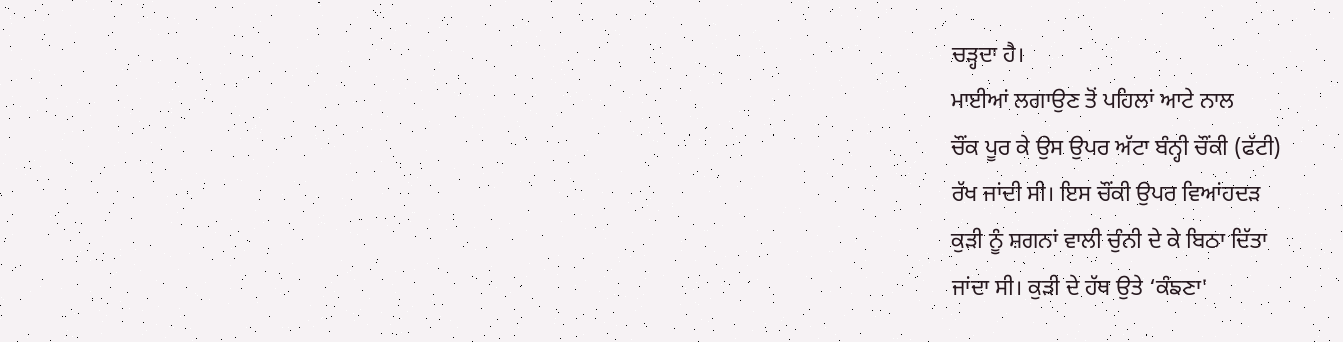ਚੜ੍ਹਦਾ ਹੈ।
ਮਾਈਆਂ ਲਗਾਉਣ ਤੋਂ ਪਹਿਲਾਂ ਆਟੇ ਨਾਲ
ਚੌਂਕ ਪੂਰ ਕੇ ਉਸ ਉਪਰ ਅੱਟਾ ਬੰਨ੍ਹੀ ਚੌਂਕੀ (ਫੱਟੀ)
ਰੱਖ ਜਾਂਦੀ ਸੀ। ਇਸ ਚੌਂਕੀ ਉਪਰ ਵਿਆਂਹਦੜ
ਕੁੜੀ ਨੂੰ ਸ਼ਗਨਾਂ ਵਾਲੀ ਚੁੰਨੀ ਦੇ ਕੇ ਬਿਠਾ ਦਿੱਤਾ
ਜਾਂਦਾ ਸੀ। ਕੁੜੀ ਦੇ ਹੱਥ ਉਤੇ ‘ਕੰਙਣਾ'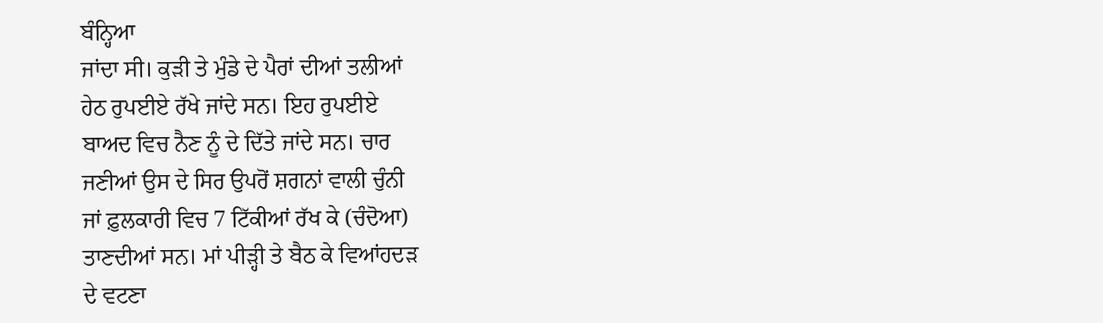ਬੰਨ੍ਹਿਆ
ਜਾਂਦਾ ਸੀ। ਕੁੜੀ ਤੇ ਮੁੰਡੇ ਦੇ ਪੈਰਾਂ ਦੀਆਂ ਤਲੀਆਂ
ਹੇਠ ਰੁਪਈਏ ਰੱਖੇ ਜਾਂਦੇ ਸਨ। ਇਹ ਰੁਪਈਏ
ਬਾਅਦ ਵਿਚ ਨੈਣ ਨੂੰ ਦੇ ਦਿੱਤੇ ਜਾਂਦੇ ਸਨ। ਚਾਰ
ਜਣੀਆਂ ਉਸ ਦੇ ਸਿਰ ਉਪਰੋਂ ਸ਼ਗਨਾਂ ਵਾਲੀ ਚੁੰਨੀ
ਜਾਂ ਫ਼ੁਲਕਾਰੀ ਵਿਚ 7 ਟਿੱਕੀਆਂ ਰੱਖ ਕੇ (ਚੰਦੋਆ)
ਤਾਣਦੀਆਂ ਸਨ। ਮਾਂ ਪੀੜ੍ਹੀ ਤੇ ਬੈਠ ਕੇ ਵਿਆਂਹਦੜ
ਦੇ ਵਟਣਾ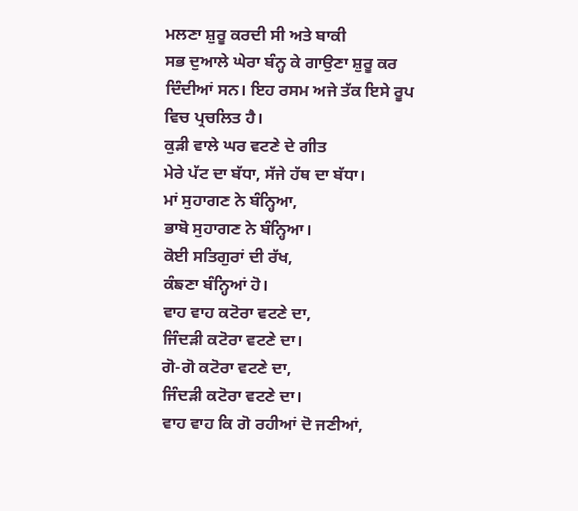ਮਲਣਾ ਸ਼ੁਰੂ ਕਰਦੀ ਸੀ ਅਤੇ ਬਾਕੀ
ਸਭ ਦੁਆਲੇ ਘੇਰਾ ਬੰਨ੍ਹ ਕੇ ਗਾਉਣਾ ਸ਼ੁਰੂ ਕਰ
ਦਿੰਦੀਆਂ ਸਨ। ਇਹ ਰਸਮ ਅਜੇ ਤੱਕ ਇਸੇ ਰੂਪ
ਵਿਚ ਪ੍ਰਚਲਿਤ ਹੈ।
ਕੁੜੀ ਵਾਲੇ ਘਰ ਵਟਣੇ ਦੇ ਗੀਤ
ਮੇਰੇ ਪੱਟ ਦਾ ਬੱਧਾ, ਸੱਜੇ ਹੱਥ ਦਾ ਬੱਧਾ।
ਮਾਂ ਸੁਹਾਗਣ ਨੇ ਬੰਨ੍ਹਿਆ,
ਭਾਬੋ ਸੁਹਾਗਣ ਨੇ ਬੰਨ੍ਹਿਆ।
ਕੋਈ ਸਤਿਗੁਰਾਂ ਦੀ ਰੱਖ,
ਕੰਙਣਾ ਬੰਨ੍ਹਿਆਂ ਹੋ।
ਵਾਹ ਵਾਹ ਕਟੋਰਾ ਵਟਣੇ ਦਾ,
ਜਿੰਦੜੀ ਕਟੋਰਾ ਵਟਣੇ ਦਾ।
ਗੋ-ਗੋ ਕਟੋਰਾ ਵਟਣੇ ਦਾ,
ਜਿੰਦੜੀ ਕਟੋਰਾ ਵਟਣੇ ਦਾ।
ਵਾਹ ਵਾਹ ਕਿ ਗੋ ਰਹੀਆਂ ਦੋ ਜਣੀਆਂ,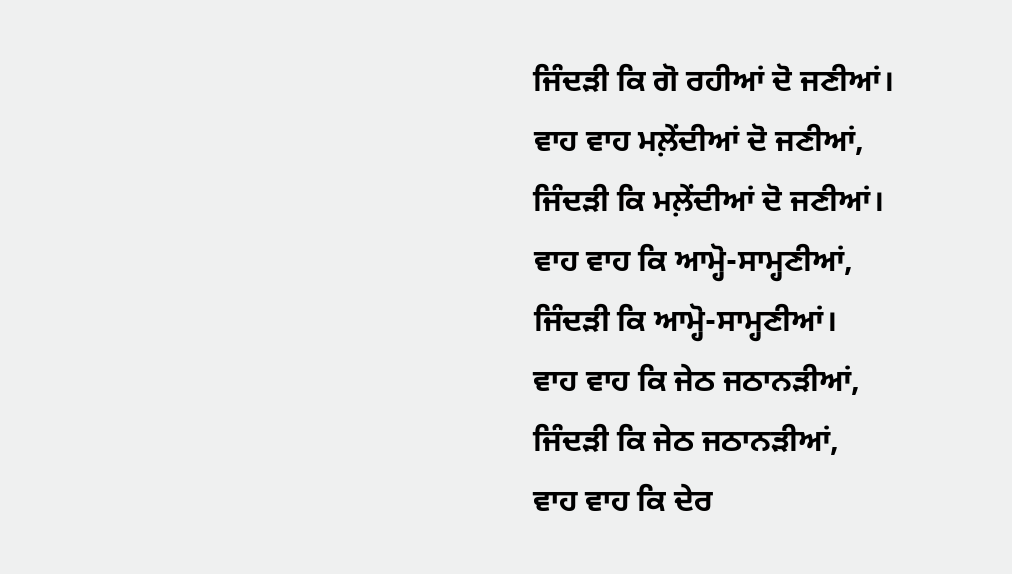ਜਿੰਦੜੀ ਕਿ ਗੋ ਰਹੀਆਂ ਦੋ ਜਣੀਆਂ।
ਵਾਹ ਵਾਹ ਮਲ਼ੇਂਦੀਆਂ ਦੋ ਜਣੀਆਂ,
ਜਿੰਦੜੀ ਕਿ ਮਲ਼ੇਂਦੀਆਂ ਦੋ ਜਣੀਆਂ।
ਵਾਹ ਵਾਹ ਕਿ ਆਮ੍ਹੋ-ਸਾਮ੍ਹਣੀਆਂ,
ਜਿੰਦੜੀ ਕਿ ਆਮ੍ਹੋ-ਸਾਮ੍ਹਣੀਆਂ।
ਵਾਹ ਵਾਹ ਕਿ ਜੇਠ ਜਠਾਨੜੀਆਂ,
ਜਿੰਦੜੀ ਕਿ ਜੇਠ ਜਠਾਨੜੀਆਂ,
ਵਾਹ ਵਾਹ ਕਿ ਦੇਰ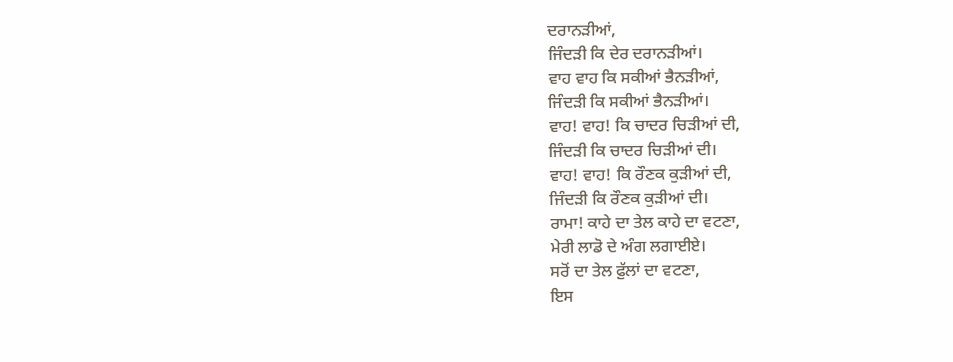ਦਰਾਨੜੀਆਂ,
ਜਿੰਦੜੀ ਕਿ ਦੇਰ ਦਰਾਨੜੀਆਂ।
ਵਾਹ ਵਾਹ ਕਿ ਸਕੀਆਂ ਭੈਨੜੀਆਂ,
ਜਿੰਦੜੀ ਕਿ ਸਕੀਆਂ ਭੈਨੜੀਆਂ।
ਵਾਹ! ਵਾਹ! ਕਿ ਚਾਦਰ ਚਿੜੀਆਂ ਦੀ,
ਜਿੰਦੜੀ ਕਿ ਚਾਦਰ ਚਿੜੀਆਂ ਦੀ।
ਵਾਹ! ਵਾਹ! ਕਿ ਰੌਣਕ ਕੁੜੀਆਂ ਦੀ,
ਜਿੰਦੜੀ ਕਿ ਰੌਣਕ ਕੁੜੀਆਂ ਦੀ।
ਰਾਮਾ! ਕਾਹੇ ਦਾ ਤੇਲ ਕਾਹੇ ਦਾ ਵਟਣਾ,
ਮੇਰੀ ਲਾਡੋ ਦੇ ਅੰਗ ਲਗਾਈਏ।
ਸਰੋਂ ਦਾ ਤੇਲ ਫ਼ੁੱਲਾਂ ਦਾ ਵਟਣਾ,
ਇਸ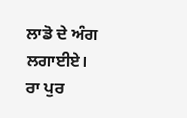ਲਾਡੋ ਦੇ ਅੰਗ ਲਗਾਈਏ।
ਰਾ ਪੁਰ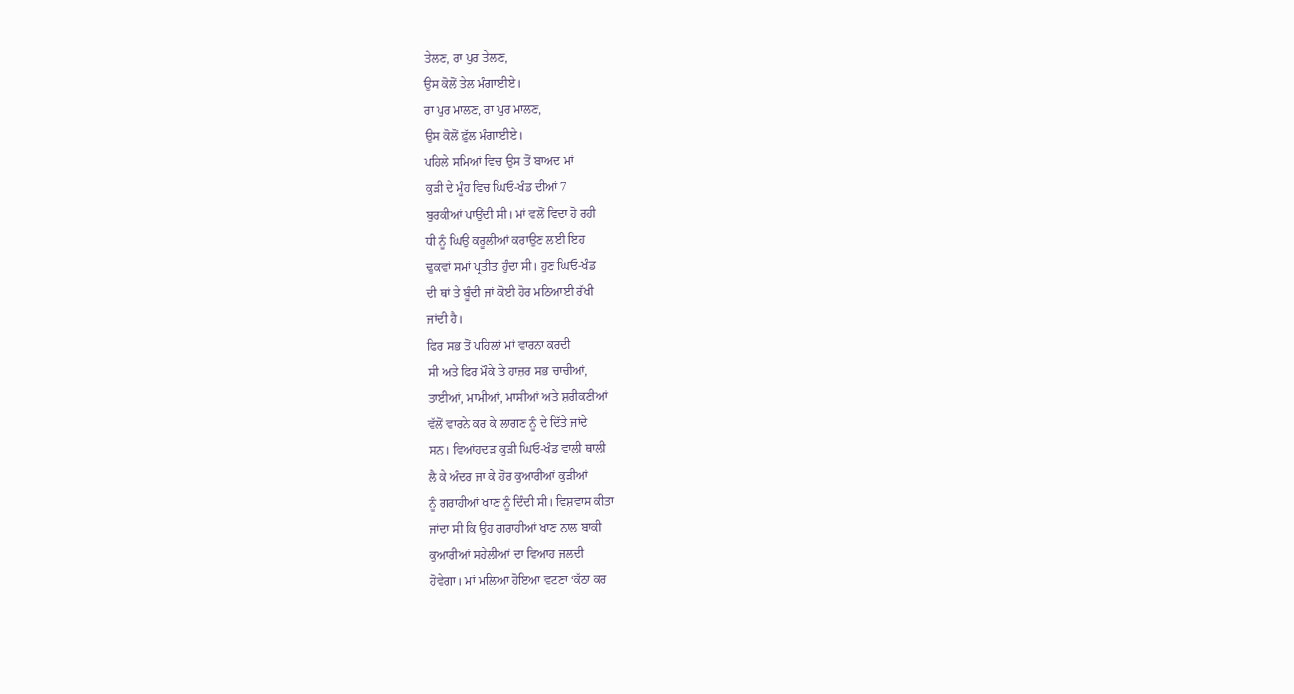ਤੇਲਣ, ਰਾ ਪੁਰ ਤੇਲਣ,
ਉਸ ਕੋਲੋਂ ਤੇਲ ਮੰਗਾਈਏ।
ਰਾ ਪੁਰ ਮਾਲਣ, ਰਾ ਪੁਰ ਮਾਲਣ,
ਉਸ ਕੋਲੋਂ ਫ਼ੁੱਲ ਮੰਗਾਈਏ।
ਪਹਿਲੇ ਸਮਿਆਂ ਵਿਚ ਉਸ ਤੋਂ ਬਾਅਦ ਮਾਂ
ਕੁੜੀ ਦੇ ਮੂੰਹ ਵਿਚ ਘਿਓ-ਖੰਡ ਦੀਆਂ 7
ਬੁਰਕੀਆਂ ਪਾਉਂਦੀ ਸੀ। ਮਾਂ ਵਲੋਂ ਵਿਦਾ ਹੋ ਰਹੀ
ਧੀ ਨੂੰ ਘਿਉ ਕਰੂਲੀਆਂ ਕਰਾਉਣ ਲਈ ਇਹ
ਢੁਕਵਾਂ ਸਮਾਂ ਪ੍ਰਤੀਤ ਹੁੰਦਾ ਸੀ। ਹੁਣ ਘਿਓ-ਖੰਡ
ਦੀ ਥਾਂ ਤੇ ਬੂੰਦੀ ਜਾਂ ਕੋਈ ਹੋਰ ਮਠਿਆਈ ਰੱਖੀ
ਜਾਂਦੀ ਹੈ।
ਫਿਰ ਸਭ ਤੋਂ ਪਹਿਲਾਂ ਮਾਂ ਵਾਰਨਾ ਕਰਦੀ
ਸੀ ਅਤੇ ਫਿਰ ਮੌਕੇ ਤੇ ਹਾਜ਼ਰ ਸਭ ਚਾਚੀਆਂ,
ਤਾਈਆਂ, ਮਾਮੀਆਂ, ਮਾਸੀਆਂ ਅਤੇ ਸ਼ਰੀਕਣੀਆਂ
ਵੱਲੋਂ ਵਾਰਨੇ ਕਰ ਕੇ ਲਾਗਣ ਨੂੰ ਦੇ ਦਿੱਤੇ ਜਾਂਦੇ
ਸਨ। ਵਿਆਂਹਦੜ ਕੁੜੀ ਘਿਓ-ਖੰਡ ਵਾਲੀ ਥਾਲੀ
ਲੈ ਕੇ ਅੰਦਰ ਜਾ ਕੇ ਹੋਰ ਕੁਆਰੀਆਂ ਕੁੜੀਆਂ
ਨੂੰ ਗਰਾਹੀਆਂ ਖਾਣ ਨੂੰ ਦਿੰਦੀ ਸੀ। ਵਿਸ਼ਵਾਸ ਕੀਤਾ
ਜਾਂਦਾ ਸੀ ਕਿ ਉਹ ਗਰਾਹੀਆਂ ਖਾਣ ਨਾਲ ਬਾਕੀ
ਕੁਆਰੀਆਂ ਸਹੇਲੀਆਂ ਦਾ ਵਿਆਹ ਜਲਦੀ
ਹੋਵੇਗਾ। ਮਾਂ ਮਲਿਆ ਹੋਇਆ ਵਟਣਾ ‘ਕੱਠਾ ਕਰ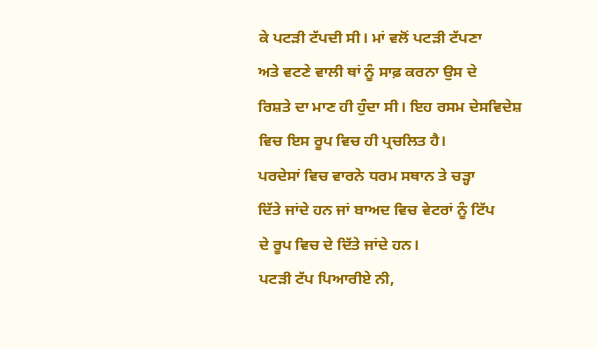ਕੇ ਪਟੜੀ ਟੱਪਦੀ ਸੀ। ਮਾਂ ਵਲੋਂ ਪਟੜੀ ਟੱਪਣਾ
ਅਤੇ ਵਟਣੇ ਵਾਲੀ ਥਾਂ ਨੂੰ ਸਾਫ਼ ਕਰਨਾ ਉਸ ਦੇ
ਰਿਸ਼ਤੇ ਦਾ ਮਾਣ ਹੀ ਹੁੰਦਾ ਸੀ। ਇਹ ਰਸਮ ਦੇਸਵਿਦੇਸ਼
ਵਿਚ ਇਸ ਰੂਪ ਵਿਚ ਹੀ ਪ੍ਰਚਲਿਤ ਹੈ।
ਪਰਦੇਸਾਂ ਵਿਚ ਵਾਰਨੇ ਧਰਮ ਸਥਾਨ ਤੇ ਚੜ੍ਹਾ
ਦਿੱਤੇ ਜਾਂਦੇ ਹਨ ਜਾਂ ਬਾਅਦ ਵਿਚ ਵੇਟਰਾਂ ਨੂੰ ਟਿੱਪ
ਦੇ ਰੂਪ ਵਿਚ ਦੇ ਦਿੱਤੇ ਜਾਂਦੇ ਹਨ।
ਪਟੜੀ ਟੱਪ ਪਿਆਰੀਏ ਨੀ,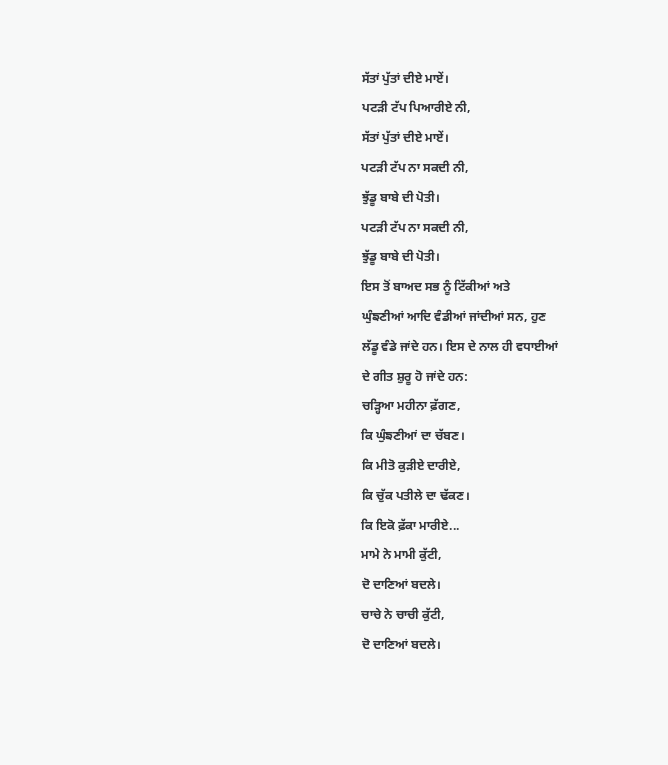ਸੱਤਾਂ ਪੁੱਤਾਂ ਦੀਏ ਮਾਏਂ।
ਪਟੜੀ ਟੱਪ ਪਿਆਰੀਏ ਨੀ,
ਸੱਤਾਂ ਪੁੱਤਾਂ ਦੀਏ ਮਾਏਂ।
ਪਟੜੀ ਟੱਪ ਨਾ ਸਕਦੀ ਨੀ,
ਝੁੱਡੂ ਬਾਬੇ ਦੀ ਪੋਤੀ।
ਪਟੜੀ ਟੱਪ ਨਾ ਸਕਦੀ ਨੀ,
ਝੁੱਡੂ ਬਾਬੇ ਦੀ ਪੋਤੀ।
ਇਸ ਤੋਂ ਬਾਅਦ ਸਭ ਨੂੰ ਟਿੱਕੀਆਂ ਅਤੇ
ਘੁੰਙਣੀਆਂ ਆਦਿ ਵੰਡੀਆਂ ਜਾਂਦੀਆਂ ਸਨ, ਹੁਣ
ਲੱਡੂ ਵੰਡੇ ਜਾਂਦੇ ਹਨ। ਇਸ ਦੇ ਨਾਲ ਹੀ ਵਧਾਈਆਂ
ਦੇ ਗੀਤ ਸ਼ੁਰੂ ਹੋ ਜਾਂਦੇ ਹਨ:
ਚੜ੍ਹਿਆ ਮਹੀਨਾ ਫ਼ੱਗਣ,
ਕਿ ਘੁੰਙਣੀਆਂ ਦਾ ਚੱਬਣ।
ਕਿ ਮੀਤੋ ਕੁੜੀਏ ਦਾਰੀਏ,
ਕਿ ਚੁੱਕ ਪਤੀਲੇ ਦਾ ਢੱਕਣ।
ਕਿ ਇਕੋ ਫ਼ੱਕਾ ਮਾਰੀਏ...
ਮਾਮੇ ਨੇ ਮਾਮੀ ਕੁੱਟੀ,
ਦੋ ਦਾਣਿਆਂ ਬਦਲੇ।
ਚਾਚੇ ਨੇ ਚਾਚੀ ਕੁੱਟੀ,
ਦੋ ਦਾਣਿਆਂ ਬਦਲੇ।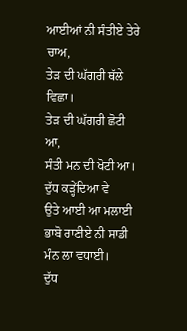ਆਈਆਂ ਨੀ ਸੰਤੀਏ ਤੇਰੇ ਚਾਅ,
ਤੇੜ ਦੀ ਘੱਗਰੀ ਥੱਲੇ ਵਿਛਾ।
ਤੇੜ ਦੀ ਘੱਗਰੀ ਛੋਟੀ ਆ,
ਸੰਤੀ ਮਨ ਦੀ ਖੋਟੀ ਆ।
ਦੁੱਧ ਕੜ੍ਹੇਂਦਿਆ ਵੇ
ਉਤੇ ਆਈ ਆ ਮਲਾਈ
ਭਾਬੋ ਰਾਣੀਏ ਨੀ ਸਾਡੀ ਮੰਨ ਲਾ ਵਧਾਈ।
ਦੁੱਧ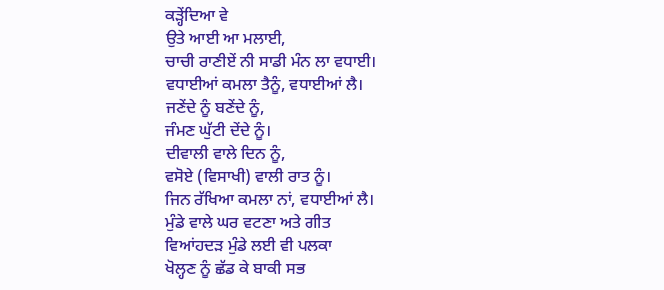ਕੜ੍ਹੇਂਦਿਆ ਵੇ
ਉਤੇ ਆਈ ਆ ਮਲਾਈ,
ਚਾਚੀ ਰਾਣੀਏਂ ਨੀ ਸਾਡੀ ਮੰਨ ਲਾ ਵਧਾਈ।
ਵਧਾਈਆਂ ਕਮਲਾ ਤੈਨੂੰ, ਵਧਾਈਆਂ ਲੈ।
ਜਣੇਂਦੇ ਨੂੰ ਬਣੇਂਦੇ ਨੂੰ,
ਜੰਮਣ ਘੁੱਟੀ ਦੇਂਦੇ ਨੂੰ।
ਦੀਵਾਲੀ ਵਾਲੇ ਦਿਨ ਨੂੰ,
ਵਸੋਏ (ਵਿਸਾਖੀ) ਵਾਲੀ ਰਾਤ ਨੂੰ।
ਜਿਨ ਰੱਖਿਆ ਕਮਲਾ ਨਾਂ, ਵਧਾਈਆਂ ਲੈ।
ਮੁੰਡੇ ਵਾਲੇ ਘਰ ਵਟਣਾ ਅਤੇ ਗੀਤ
ਵਿਆਂਹਦੜ ਮੁੰਡੇ ਲਈ ਵੀ ਪਲਕਾ
ਖੋਲ੍ਹਣ ਨੂੰ ਛੱਡ ਕੇ ਬਾਕੀ ਸਭ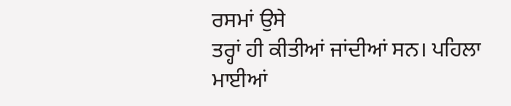ਰਸਮਾਂ ਉਸੇ
ਤਰ੍ਹਾਂ ਹੀ ਕੀਤੀਆਂ ਜਾਂਦੀਆਂ ਸਨ। ਪਹਿਲਾ
ਮਾਈਆਂ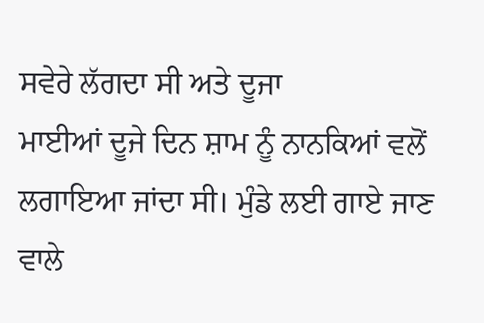ਸਵੇਰੇ ਲੱਗਦਾ ਸੀ ਅਤੇ ਦੂਜਾ
ਮਾਈਆਂ ਦੂਜੇ ਦਿਨ ਸ਼ਾਮ ਨੂੰ ਨਾਨਕਿਆਂ ਵਲੋਂ
ਲਗਾਇਆ ਜਾਂਦਾ ਸੀ। ਮੁੰਡੇ ਲਈ ਗਾਏ ਜਾਣ
ਵਾਲੇ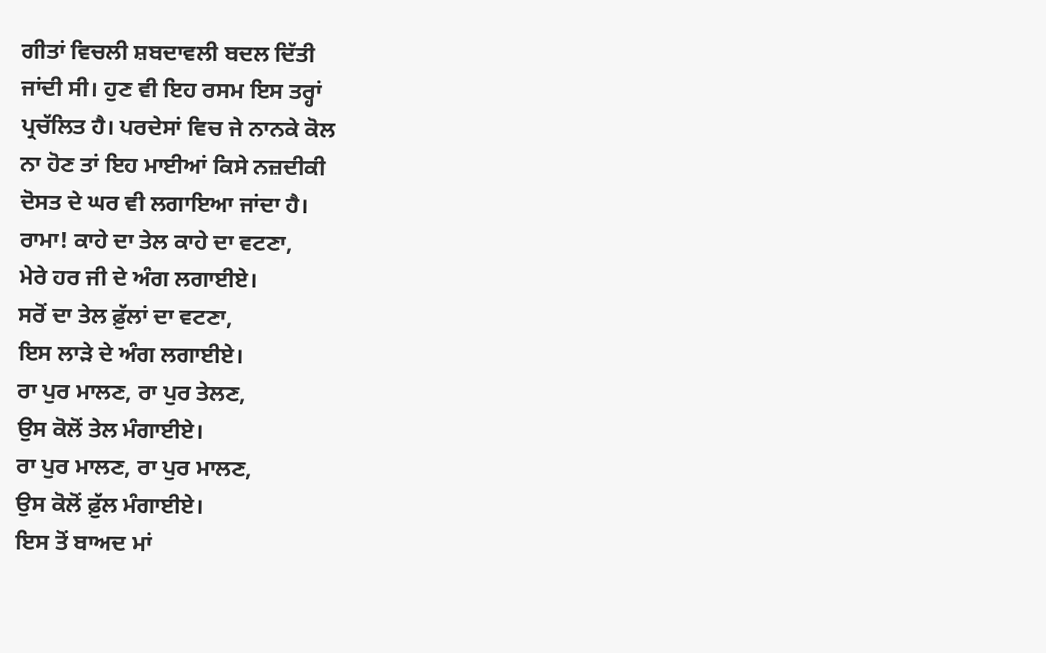ਗੀਤਾਂ ਵਿਚਲੀ ਸ਼ਬਦਾਵਲੀ ਬਦਲ ਦਿੱਤੀ
ਜਾਂਦੀ ਸੀ। ਹੁਣ ਵੀ ਇਹ ਰਸਮ ਇਸ ਤਰ੍ਹਾਂ
ਪ੍ਰਚੱਲਿਤ ਹੈ। ਪਰਦੇਸਾਂ ਵਿਚ ਜੇ ਨਾਨਕੇ ਕੋਲ
ਨਾ ਹੋਣ ਤਾਂ ਇਹ ਮਾਈਆਂ ਕਿਸੇ ਨਜ਼ਦੀਕੀ
ਦੋਸਤ ਦੇ ਘਰ ਵੀ ਲਗਾਇਆ ਜਾਂਦਾ ਹੈ।
ਰਾਮਾ! ਕਾਹੇ ਦਾ ਤੇਲ ਕਾਹੇ ਦਾ ਵਟਣਾ,
ਮੇਰੇ ਹਰ ਜੀ ਦੇ ਅੰਗ ਲਗਾਈਏ।
ਸਰੋਂ ਦਾ ਤੇਲ ਫ਼ੁੱਲਾਂ ਦਾ ਵਟਣਾ,
ਇਸ ਲਾੜੇ ਦੇ ਅੰਗ ਲਗਾਈਏ।
ਰਾ ਪੁਰ ਮਾਲਣ, ਰਾ ਪੁਰ ਤੇਲਣ,
ਉਸ ਕੋਲੋਂ ਤੇਲ ਮੰਗਾਈਏ।
ਰਾ ਪੁਰ ਮਾਲਣ, ਰਾ ਪੁਰ ਮਾਲਣ,
ਉਸ ਕੋਲੋਂ ਫ਼ੁੱਲ ਮੰਗਾਈਏ।
ਇਸ ਤੋਂ ਬਾਅਦ ਮਾਂ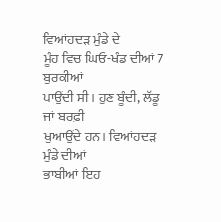ਵਿਆਂਹਦੜ ਮੁੰਡੇ ਦੇ
ਮੂੰਹ ਵਿਚ ਘਿਓ-ਖੰਡ ਦੀਆਂ 7 ਬੁਰਕੀਆਂ
ਪਾਉਂਦੀ ਸੀ। ਹੁਣ ਬੂੰਦੀ, ਲੱਡੂ ਜਾਂ ਬਰਫ਼ੀ
ਖੁਆਉਂਦੇ ਹਨ। ਵਿਆਂਹਦੜ ਮੁੰਡੇ ਦੀਆਂ
ਭਾਬੀਆਂ ਇਹ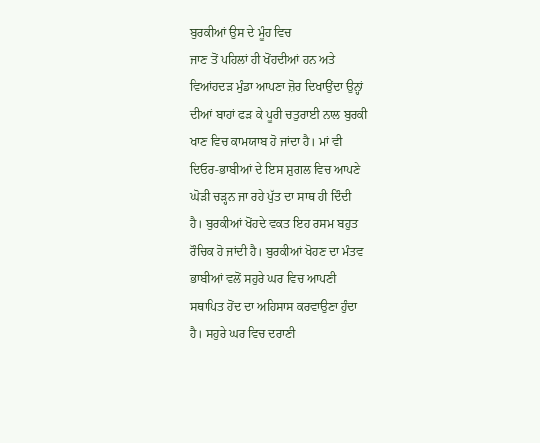ਬੁਰਕੀਆਂ ਉਸ ਦੇ ਮੂੰਹ ਵਿਚ
ਜਾਣ ਤੋਂ ਪਹਿਲਾਂ ਹੀ ਖੋਂਹਦੀਆਂ ਹਨ ਅਤੇ
ਵਿਆਂਹਦੜ ਮੁੰਡਾ ਆਪਣਾ ਜ਼ੋਰ ਦਿਖਾਉਂਦਾ ਉਨ੍ਹਾਂ
ਦੀਆਂ ਬਾਹਾਂ ਫੜ ਕੇ ਪੂਰੀ ਚਤੁਰਾਈ ਨਾਲ ਬੁਰਕੀ
ਖਾਣ ਵਿਚ ਕਾਮਯਾਬ ਹੋ ਜਾਂਦਾ ਹੈ। ਮਾਂ ਵੀ
ਦਿਓਰ-ਭਾਬੀਆਂ ਦੇ ਇਸ ਸ਼ੁਗਲ ਵਿਚ ਆਪਣੇ
ਘੋੜੀ ਚੜ੍ਹਨ ਜਾ ਰਹੇ ਪੁੱਤ ਦਾ ਸਾਥ ਹੀ ਦਿੰਦੀ
ਹੈ। ਬੁਰਕੀਆਂ ਖੋਂਹਦੇ ਵਕਤ ਇਹ ਰਸਮ ਬਹੁਤ
ਰੌਚਿਕ ਹੋ ਜਾਂਦੀ ਹੈ। ਬੁਰਕੀਆਂ ਖੋਹਣ ਦਾ ਮੰਤਵ
ਭਾਬੀਆਂ ਵਲੋਂ ਸਹੁਰੇ ਘਰ ਵਿਚ ਆਪਣੀ
ਸਥਾਪਿਤ ਹੋਂਦ ਦਾ ਅਹਿਸਾਸ ਕਰਵਾਉਣਾ ਹੁੰਦਾ
ਹੈ। ਸਹੁਰੇ ਘਰ ਵਿਚ ਦਰਾਣੀ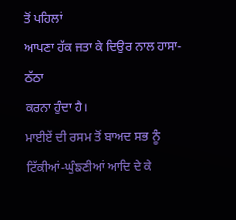ਤੋਂ ਪਹਿਲਾਂ
ਆਪਣਾ ਹੱਕ ਜਤਾ ਕੇ ਦਿਉਰ ਨਾਲ ਹਾਸਾ-ਠੱਠਾ
ਕਰਨਾ ਹੁੰਦਾ ਹੈ।
ਮਾਈਏਂ ਦੀ ਰਸਮ ਤੋਂ ਬਾਅਦ ਸਭ ਨੂੰ
ਟਿੱਕੀਆਂ-ਘੁੰਙਣੀਆਂ ਆਦਿ ਦੇ ਕੇ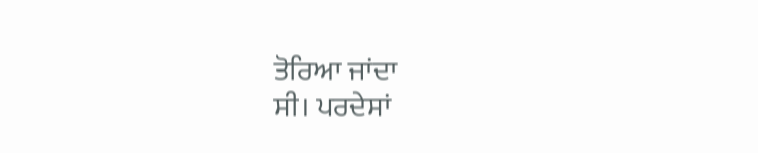ਤੋਰਿਆ ਜਾਂਦਾ
ਸੀ। ਪਰਦੇਸਾਂ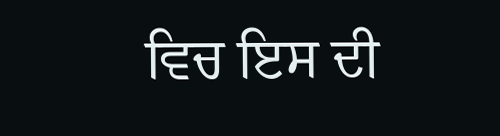ਵਿਚ ਇਸ ਦੀ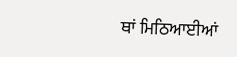ਥਾਂ ਮਿਠਿਆਈਆਂ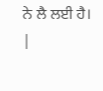ਨੇ ਲੈ ਲਈ ਹੈ।
|